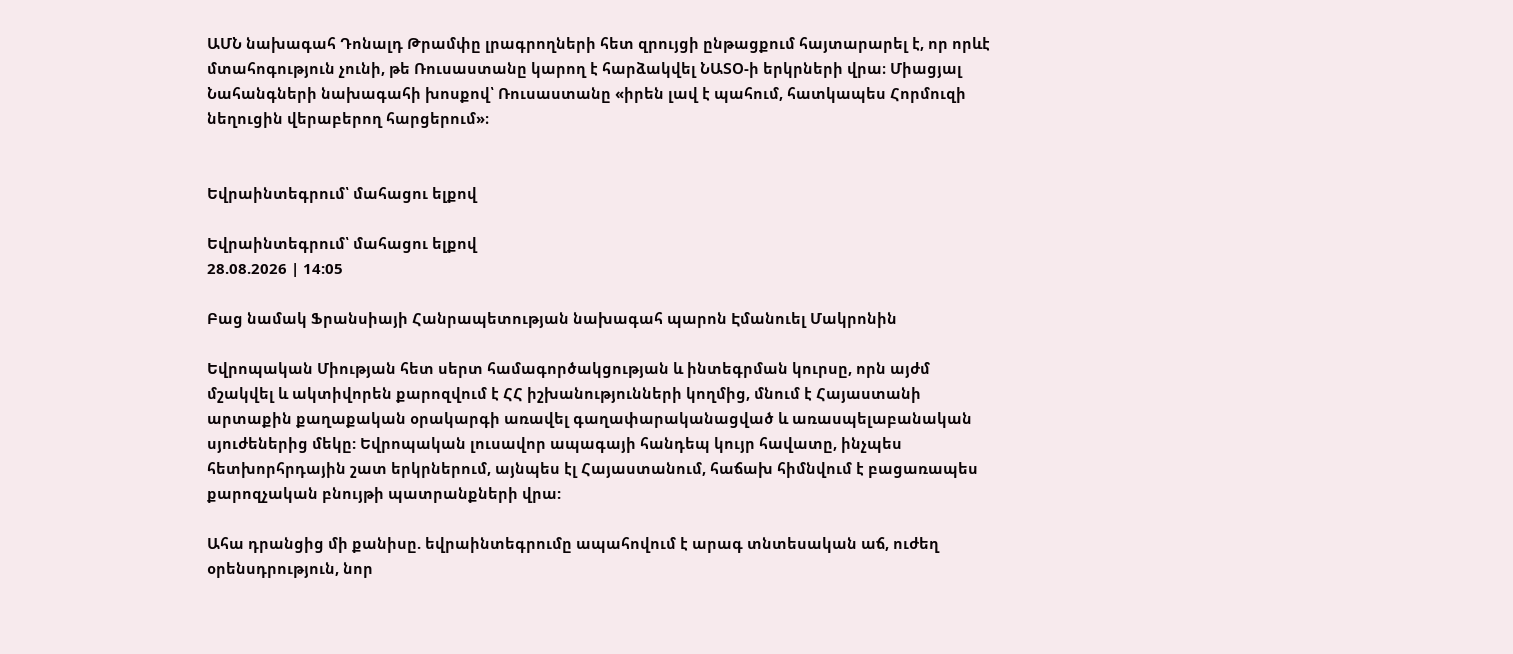ԱՄՆ նախագահ Դոնալդ Թրամփը լրագրողների հետ զրույցի ընթացքում հայտարարել է, որ որևէ մտահոգություն չունի, թե Ռուսաստանը կարող է հարձակվել ՆԱՏՕ-ի երկրների վրա։ Միացյալ Նահանգների նախագահի խոսքով՝ Ռուսաստանը «իրեն լավ է պահում, հատկապես Հորմուզի նեղուցին վերաբերող հարցերում»։


Եվրաինտեգրում՝ մահացու ելքով

Եվրաինտեգրում՝ մահացու ելքով
28.08.2026 | 14:05

Բաց նամակ Ֆրանսիայի Հանրապետության նախագահ պարոն Էմանուել Մակրոնին

Եվրոպական Միության հետ սերտ համագործակցության և ինտեգրման կուրսը, որն այժմ մշակվել և ակտիվորեն քարոզվում է ՀՀ իշխանությունների կողմից, մնում է Հայաստանի արտաքին քաղաքական օրակարգի առավել գաղափարականացված և առասպելաբանական սյուժեներից մեկը: Եվրոպական լուսավոր ապագայի հանդեպ կույր հավատը, ինչպես հետխորհրդային շատ երկրներում, այնպես էլ Հայաստանում, հաճախ հիմնվում է բացառապես քարոզչական բնույթի պատրանքների վրա:

Ահա դրանցից մի քանիսը. եվրաինտեգրումը ապահովում է արագ տնտեսական աճ, ուժեղ օրենսդրություն, նոր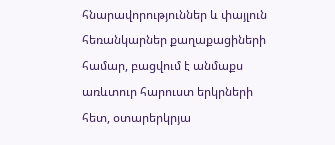հնարավորություններ և փայլուն հեռանկարներ քաղաքացիների համար, բացվում է անմաքս առևտուր հարուստ երկրների հետ, օտարերկրյա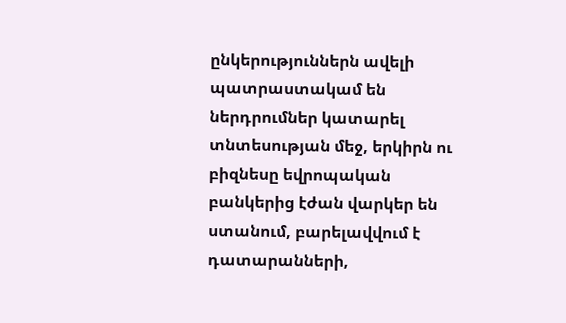ընկերություններն ավելի պատրաստակամ են ներդրումներ կատարել տնտեսության մեջ, երկիրն ու բիզնեսը եվրոպական բանկերից էժան վարկեր են ստանում, բարելավվում է դատարանների,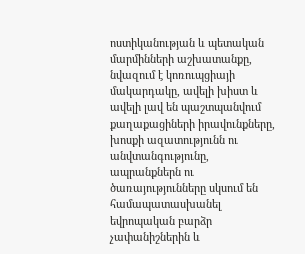ոստիկանության և պետական մարմինների աշխատանքը, նվազում է կոռուպցիայի մակարդակը, ավելի խիստ և ավելի լավ են պաշտպանվում քաղաքացիների իրավունքները, խոսքի ազատությունն ու անվտանգությունը, ապրանքներն ու ծառայությունները սկսում են համապատասխանել եվրոպական բարձր չափանիշներին և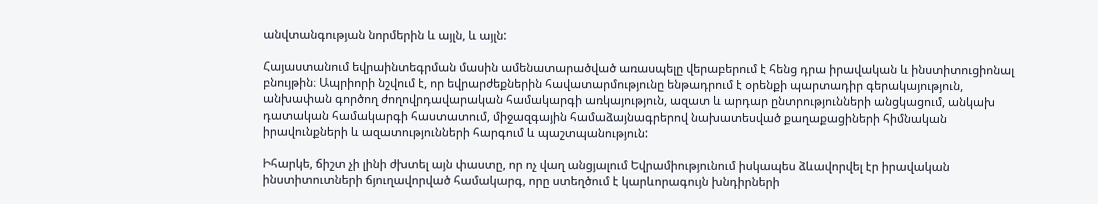անվտանգության նորմերին և այլն, և այլն:

Հայաստանում եվրաինտեգրման մասին ամենատարածված առասպելը վերաբերում է հենց դրա իրավական և ինստիտուցիոնալ բնույթին։ Ապրիորի նշվում է, որ եվրարժեքներին հավատարմությունը ենթադրում է օրենքի պարտադիր գերակայություն, անխափան գործող ժողովրդավարական համակարգի առկայություն, ազատ և արդար ընտրությունների անցկացում, անկախ դատական համակարգի հաստատում, միջազգային համաձայնագրերով նախատեսված քաղաքացիների հիմնական իրավունքների և ազատությունների հարգում և պաշտպանություն:

Իհարկե, ճիշտ չի լինի ժխտել այն փաստը, որ ոչ վաղ անցյալում Եվրամիությունում իսկապես ձևավորվել էր իրավական ինստիտուտների ճյուղավորված համակարգ, որը ստեղծում է կարևորագույն խնդիրների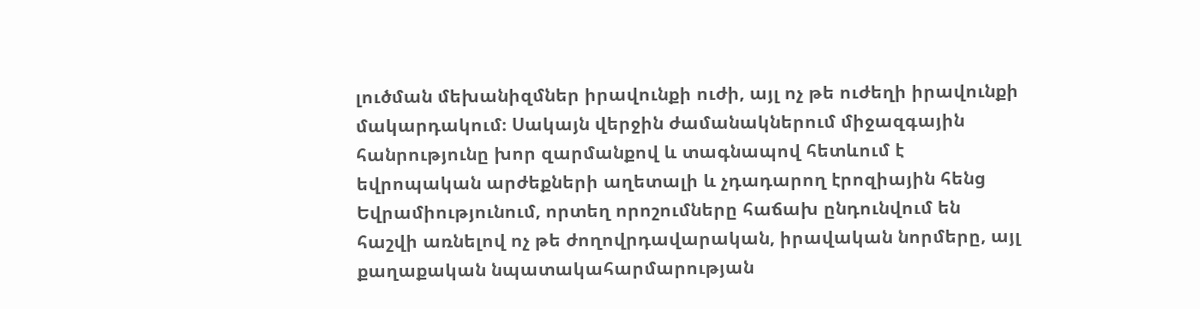լուծման մեխանիզմներ իրավունքի ուժի, այլ ոչ թե ուժեղի իրավունքի մակարդակում։ Սակայն վերջին ժամանակներում միջազգային հանրությունը խոր զարմանքով և տագնապով հետևում է եվրոպական արժեքների աղետալի և չդադարող էրոզիային հենց Եվրամիությունում, որտեղ որոշումները հաճախ ընդունվում են հաշվի առնելով ոչ թե ժողովրդավարական, իրավական նորմերը, այլ քաղաքական նպատակահարմարության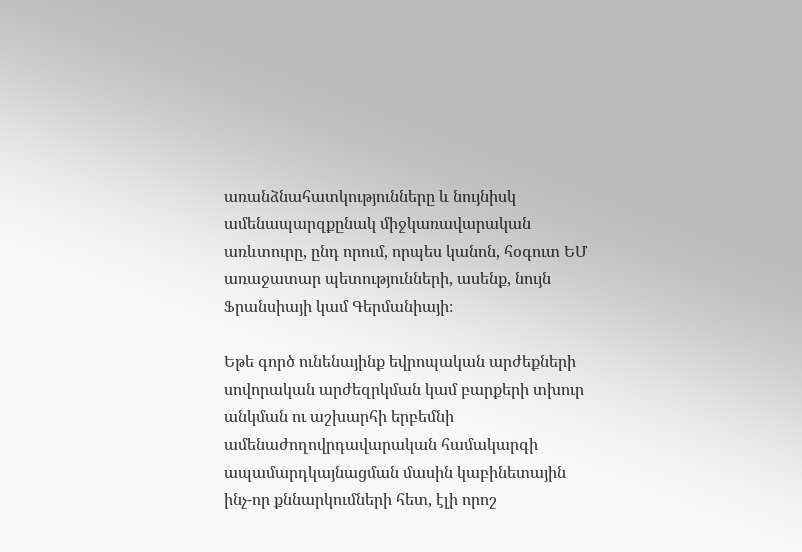առանձնահատկությունները և նույնիսկ ամենապարզքընակ միջկառավարական առևտուրը, ընդ որում, որպես կանոն, հօգուտ ԵՄ առաջատար պետությունների, ասենք, նույն Ֆրանսիայի կամ Գերմանիայի։

Եթե գործ ունենայինք եվրոպական արժեքների սովորական արժեզրկման կամ բարքերի տխուր անկման ու աշխարհի երբեմնի ամենաժողովրդավարական համակարգի ապամարդկայնացման մասին կաբինետային ինչ-որ քննարկումների հետ, էլի որոշ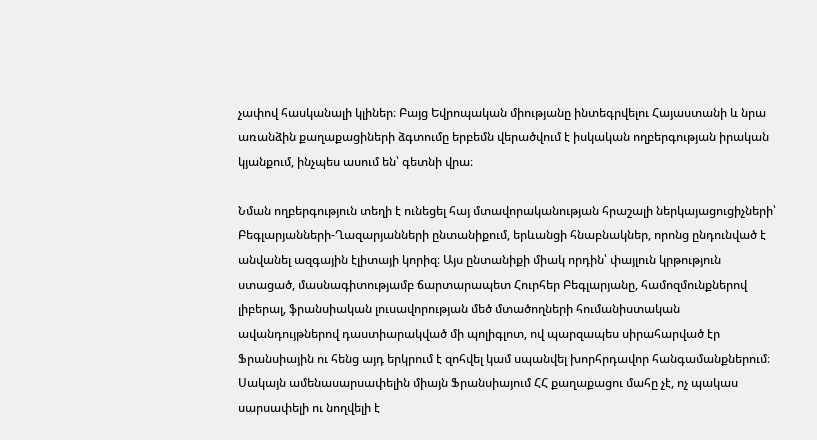չափով հասկանալի կլիներ։ Բայց Եվրոպական միությանը ինտեգրվելու Հայաստանի և նրա առանձին քաղաքացիների ձգտումը երբեմն վերածվում է իսկական ողբերգության իրական կյանքում, ինչպես ասում են՝ գետնի վրա։

Նման ողբերգություն տեղի է ունեցել հայ մտավորականության հրաշալի ներկայացուցիչների՝ Բեգլարյանների-Ղազարյանների ընտանիքում, երևանցի հնաբնակներ, որոնց ընդունված է անվանել ազգային էլիտայի կորիզ։ Այս ընտանիքի միակ որդին՝ փայլուն կրթություն ստացած, մասնագիտությամբ ճարտարապետ Հուրհեր Բեգլարյանը, համոզմունքներով լիբերալ, ֆրանսիական լուսավորության մեծ մտածողների հումանիստական ավանդույթներով դաստիարակված մի պոլիգլոտ, ով պարզապես սիրահարված էր Ֆրանսիային ու հենց այդ երկրում է զոհվել կամ սպանվել խորհրդավոր հանգամանքներում։ Սակայն ամենասարսափելին միայն Ֆրանսիայում ՀՀ քաղաքացու մահը չէ, ոչ պակաս սարսափելի ու նողվելի է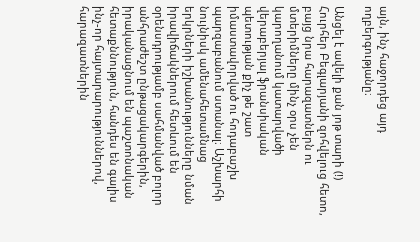այն, ինչ հաջորդեց այդ ողբերգությանը։

Անցել է ավելի քան յոթ տարի (!) Հուրհեր Բեգլարյանի զոհվելուց հետո, բայց նրա հարազատներն ու մտերիմները մինչ օրս չեն կարողանում կատարվածի վերաբերյալ ֆրանսիական պետության քիչ թե շատ իմաստավորված ու հոդաբաշխ պարզաբանում ստանալ։ Աշխարհի նույնիսկ ամենահետամնաց երկրների իշխանությունները նման իրավիճակներում հետևում են օրենսդրությամբ սահմանված բոլոր անհրաժեշտ ընթացակարգերին, իրականացնում են պաշտոնական հետաքննություն, հանդես են գալիս ինչ-որ հայտարարություններով, հարազատներին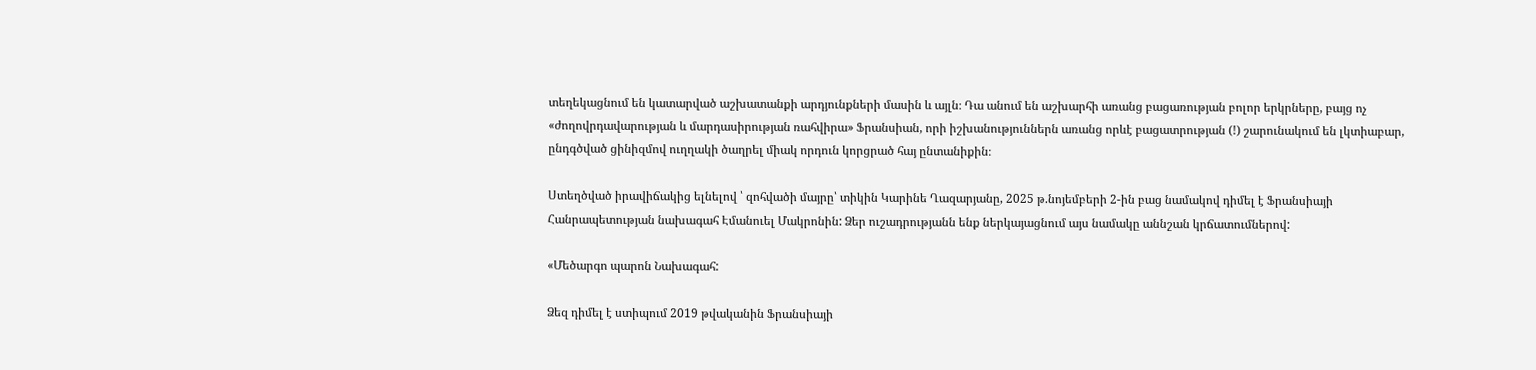տեղեկացնում են կատարված աշխատանքի արդյունքների մասին և այլն։ Դա անում են աշխարհի առանց բացառության բոլոր երկրները, բայց ոչ «ժողովրդավարության և մարդասիրության ռահվիրա» Ֆրանսիան, որի իշխանություններն առանց որևէ բացատրության (!) շարունակում են լկտիաբար, ընդգծված ցինիզմով ուղղակի ծաղրել միակ որդուն կորցրած հայ ընտանիքին։

Ստեղծված իրավիճակից ելնելով ՝ զոհվածի մայրը՝ տիկին Կարինե Ղազարյանը, 2025 թ.նոյեմբերի 2-ին բաց նամակով դիմել է Ֆրանսիայի Հանրապետության նախագահ Էմանուել Մակրոնին: Ձեր ուշադրությանն ենք ներկայացնում այս նամակը աննշան կրճատումներով:

«Մեծարգո պարոն Նախագահ:

Ձեզ դիմել է ստիպում 2019 թվականին Ֆրանսիայի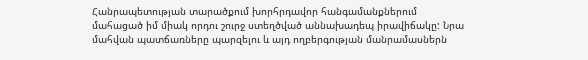Հանրապետության տարածքում խորհրդավոր հանգամանքներում մահացած իմ միակ որդու շուրջ ստեղծված աննախադեպ իրավիճակը: Նրա մահվան պատճառները պարզելու և այդ ողբերգության մանրամասներն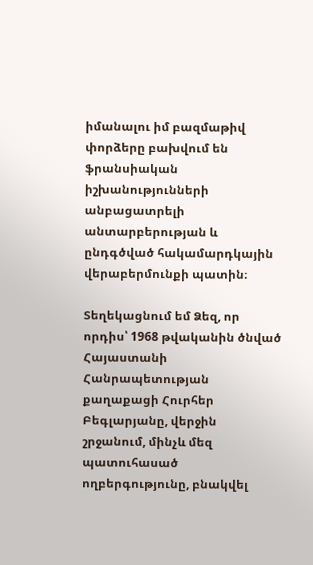իմանալու իմ բազմաթիվ փորձերը բախվում են ֆրանսիական իշխանությունների անբացատրելի անտարբերության և ընդգծված հակամարդկային վերաբերմունքի պատին։

Տեղեկացնում եմ Ձեզ, որ որդիս՝ 1968 թվականին ծնված Հայաստանի Հանրապետության քաղաքացի Հուրհեր Բեգլարյանը, վերջին շրջանում, մինչև մեզ պատուհասած ողբերգությունը, բնակվել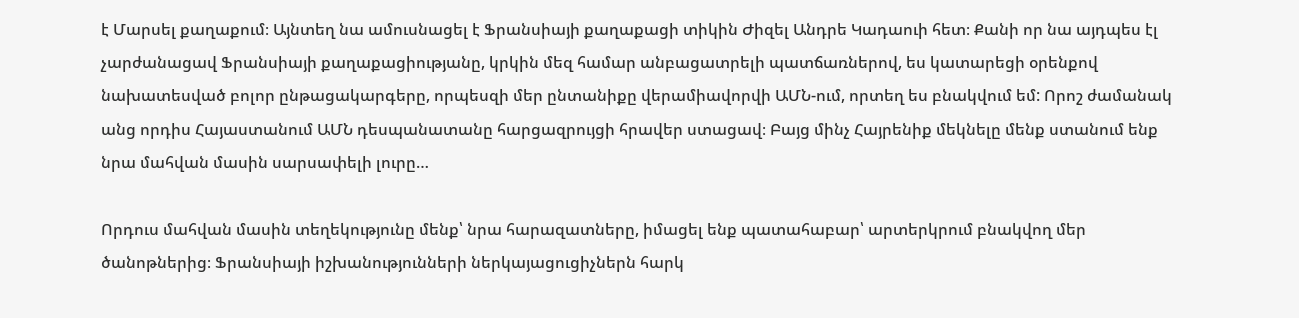է Մարսել քաղաքում։ Այնտեղ նա ամուսնացել է Ֆրանսիայի քաղաքացի տիկին Ժիզել Անդրե Կադաուի հետ։ Քանի որ նա այդպես էլ չարժանացավ Ֆրանսիայի քաղաքացիությանը, կրկին մեզ համար անբացատրելի պատճառներով, ես կատարեցի օրենքով նախատեսված բոլոր ընթացակարգերը, որպեսզի մեր ընտանիքը վերամիավորվի ԱՄՆ-ում, որտեղ ես բնակվում եմ: Որոշ ժամանակ անց որդիս Հայաստանում ԱՄՆ դեսպանատանը հարցազրույցի հրավեր ստացավ։ Բայց մինչ Հայրենիք մեկնելը մենք ստանում ենք նրա մահվան մասին սարսափելի լուրը…

Որդուս մահվան մասին տեղեկությունը մենք՝ նրա հարազատները, իմացել ենք պատահաբար՝ արտերկրում բնակվող մեր ծանոթներից։ Ֆրանսիայի իշխանությունների ներկայացուցիչներն հարկ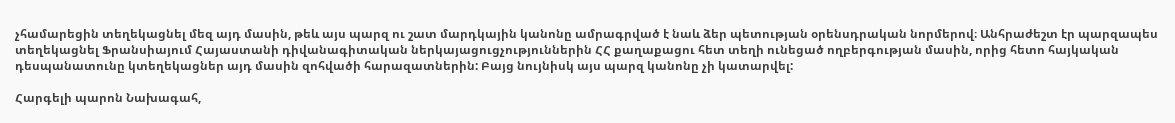չհամարեցին տեղեկացնել մեզ այդ մասին, թեև այս պարզ ու շատ մարդկային կանոնը ամրագրված է նաև ձեր պետության օրենսդրական նորմերով։ Անհրաժեշտ էր պարզապես տեղեկացնել Ֆրանսիայում Հայաստանի դիվանագիտական ներկայացուցչություններին ՀՀ քաղաքացու հետ տեղի ունեցած ողբերգության մասին, որից հետո հայկական դեսպանատունը կտեղեկացներ այդ մասին զոհվածի հարազատներին: Բայց նույնիսկ այս պարզ կանոնը չի կատարվել:

Հարգելի պարոն Նախագահ,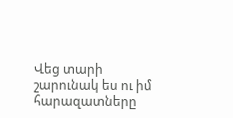Վեց տարի շարունակ ես ու իմ հարազատները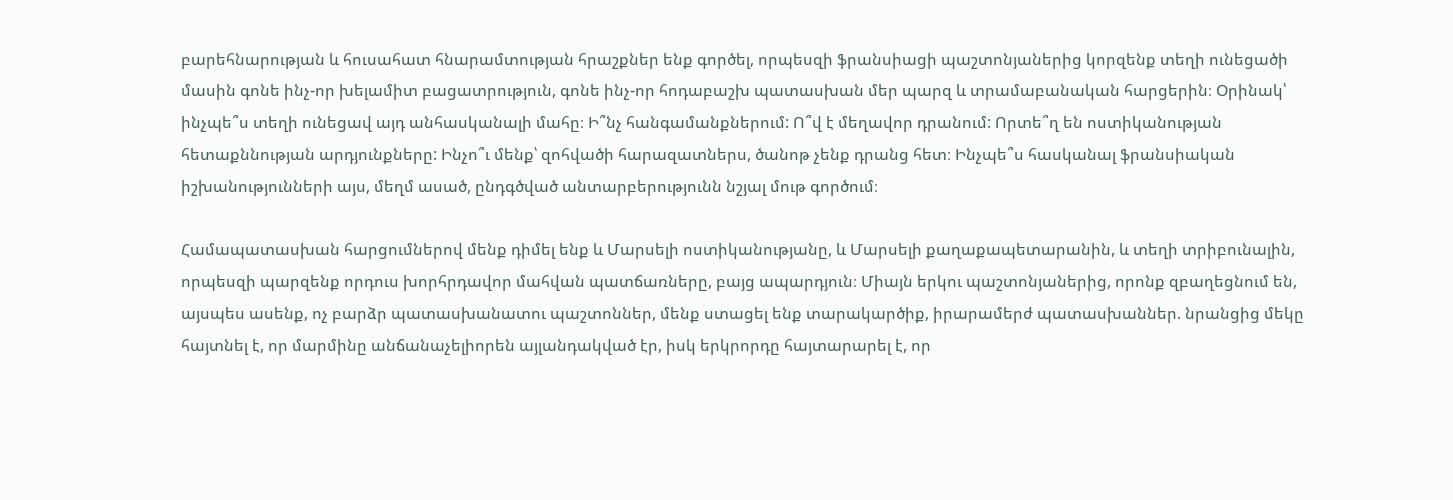բարեհնարության և հուսահատ հնարամտության հրաշքներ ենք գործել, որպեսզի ֆրանսիացի պաշտոնյաներից կորզենք տեղի ունեցածի մասին գոնե ինչ-որ խելամիտ բացատրություն, գոնե ինչ-որ հոդաբաշխ պատասխան մեր պարզ և տրամաբանական հարցերին։ Օրինակ՝ ինչպե՞ս տեղի ունեցավ այդ անհասկանալի մահը։ Ի՞նչ հանգամանքներում: Ո՞վ է մեղավոր դրանում: Որտե՞ղ են ոստիկանության հետաքննության արդյունքները: Ինչո՞ւ մենք՝ զոհվածի հարազատներս, ծանոթ չենք դրանց հետ։ Ինչպե՞ս հասկանալ ֆրանսիական իշխանությունների այս, մեղմ ասած, ընդգծված անտարբերությունն նշյալ մութ գործում։

Համապատասխան հարցումներով մենք դիմել ենք և Մարսելի ոստիկանությանը, և Մարսելի քաղաքապետարանին, և տեղի տրիբունալին, որպեսզի պարզենք որդուս խորհրդավոր մահվան պատճառները, բայց ապարդյուն։ Միայն երկու պաշտոնյաներից, որոնք զբաղեցնում են, այսպես ասենք, ոչ բարձր պատասխանատու պաշտոններ, մենք ստացել ենք տարակարծիք, իրարամերժ պատասխաններ. նրանցից մեկը հայտնել է, որ մարմինը անճանաչելիորեն այլանդակված էր, իսկ երկրորդը հայտարարել է, որ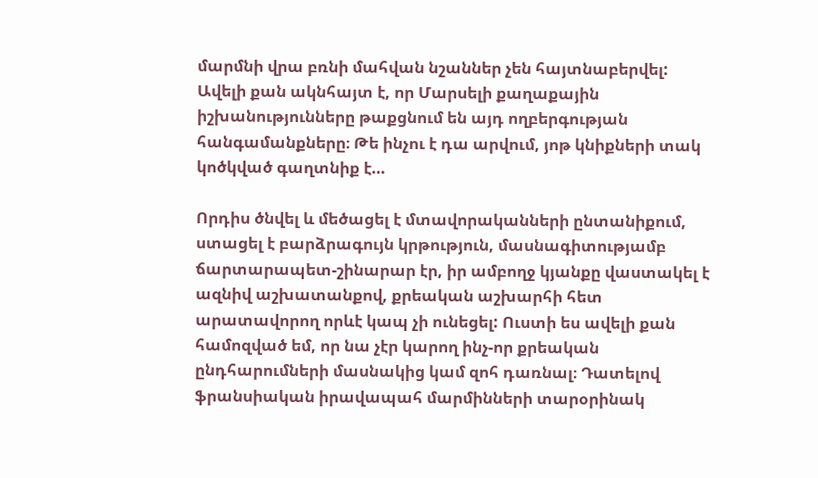մարմնի վրա բռնի մահվան նշաններ չեն հայտնաբերվել: Ավելի քան ակնհայտ է, որ Մարսելի քաղաքային իշխանությունները թաքցնում են այդ ողբերգության հանգամանքները։ Թե ինչու է դա արվում, յոթ կնիքների տակ կոծկված գաղտնիք է…

Որդիս ծնվել և մեծացել է մտավորականների ընտանիքում, ստացել է բարձրագույն կրթություն, մասնագիտությամբ ճարտարապետ-շինարար էր, իր ամբողջ կյանքը վաստակել է ազնիվ աշխատանքով, քրեական աշխարհի հետ արատավորող որևէ կապ չի ունեցել: Ուստի ես ավելի քան համոզված եմ, որ նա չէր կարող ինչ-որ քրեական ընդհարումների մասնակից կամ զոհ դառնալ։ Դատելով ֆրանսիական իրավապահ մարմինների տարօրինակ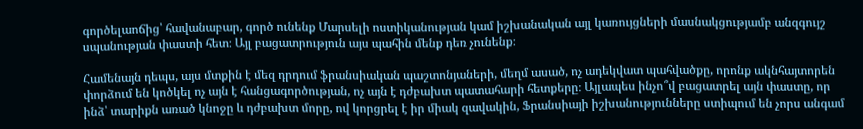գործելաոճից՝ հավանաբար, գործ ունենք Մարսելի ոստիկանության կամ իշխանական այլ կառույցների մասնակցությամբ անզգույշ սպանության փաստի հետ։ Այլ բացատրություն այս պահին մենք դեռ չունենք։

Համենայն դեպս, այս մտքին է մեզ դրդում ֆրանսիական պաշտոնյաների, մեղմ ասած, ոչ ադեկվատ պահվածքը, որոնք ակնհայտորեն փորձում են կոծկել ոչ այն է հանցագործության, ոչ այն է դժբախտ պատահարի հետքերը։ Այլապես ինչո՞վ բացատրել այն փաստը, որ ինձ՝ տարիքն առած կնոջը և դժբախտ մորը, ով կորցրել է իր միակ զավակին, Ֆրանսիայի իշխանությունները ստիպում են չորս անգամ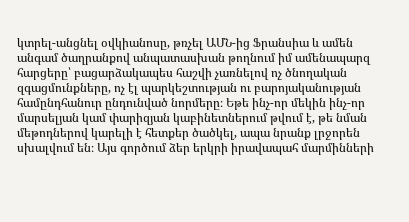կտրել-անցնել օվկիանոսը, թռչել ԱՄՆ-ից Ֆրանսիա և ամեն անգամ ծաղրանքով անպատասխան թողնում իմ ամենապարզ հարցերը՝ բացարձակապես հաշվի չառնելով ոչ ծնողական զգացմունքները, ոչ էլ պարկեշտության ու բարոյականության համընդհանուր ընդունված նորմերը։ Եթե ինչ-որ մեկին ինչ-որ մարսելյան կամ փարիզյան կաբինետներում թվում է, թե նման մեթոդներով կարելի է հետքեր ծածկել, ապա նրանք լրջորեն սխալվում են։ Այս գործում ձեր երկրի իրավապահ մարմինների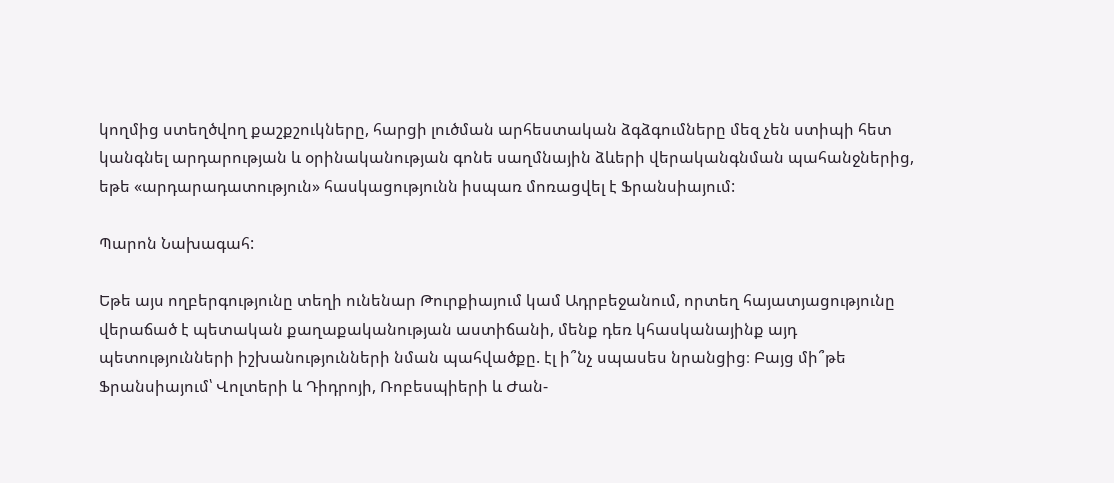կողմից ստեղծվող քաշքշուկները, հարցի լուծման արհեստական ձգձգումները մեզ չեն ստիպի հետ կանգնել արդարության և օրինականության գոնե սաղմնային ձևերի վերականգնման պահանջներից, եթե «արդարադատություն» հասկացությունն իսպառ մոռացվել է Ֆրանսիայում:

Պարոն Նախագահ:

Եթե այս ողբերգությունը տեղի ունենար Թուրքիայում կամ Ադրբեջանում, որտեղ հայատյացությունը վերաճած է պետական քաղաքականության աստիճանի, մենք դեռ կհասկանայինք այդ պետությունների իշխանությունների նման պահվածքը. էլ ի՞նչ սպասես նրանցից։ Բայց մի՞թե Ֆրանսիայում՝ Վոլտերի և Դիդրոյի, Ռոբեսպիերի և Ժան-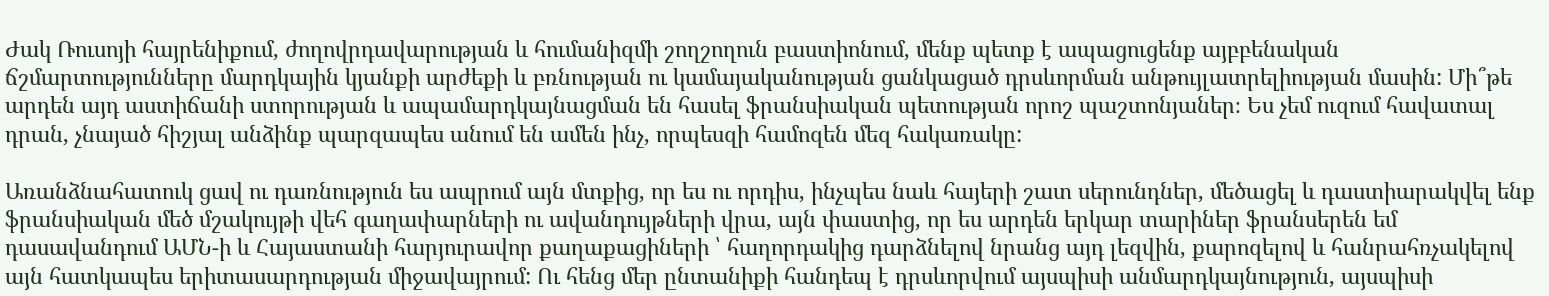Ժակ Ռուսոյի հայրենիքում, ժողովրդավարության և հումանիզմի շողշողուն բաստիոնում, մենք պետք է ապացուցենք այբբենական ճշմարտությունները մարդկային կյանքի արժեքի և բռնության ու կամայականության ցանկացած դրսևորման անթույլատրելիության մասին: Մի՞թե արդեն այդ աստիճանի ստորության և ապամարդկայնացման են հասել ֆրանսիական պետության որոշ պաշտոնյաներ։ Ես չեմ ուզում հավատալ դրան, չնայած հիշյալ անձինք պարզապես անում են ամեն ինչ, որպեսզի համոզեն մեզ հակառակը:

Առանձնահատուկ ցավ ու դառնություն ես ապրում այն մտքից, որ ես ու որդիս, ինչպես նաև հայերի շատ սերունդներ, մեծացել և դաստիարակվել ենք ֆրանսիական մեծ մշակույթի վեհ գաղափարների ու ավանդույթների վրա, այն փաստից, որ ես արդեն երկար տարիներ ֆրանսերեն եմ դասավանդում ԱՄՆ-ի և Հայաստանի հարյուրավոր քաղաքացիների ՝ հաղորդակից դարձնելով նրանց այդ լեզվին, քարոզելով և հանրահռչակելով այն հատկապես երիտասարդության միջավայրում: Ու հենց մեր ընտանիքի հանդեպ է դրսևորվում այսպիսի անմարդկայնություն, այսպիսի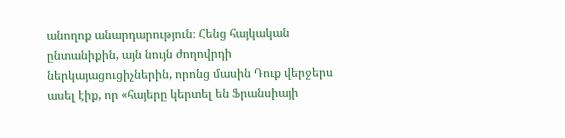անողոք անարդարություն։ Հենց հայկական ընտանիքին, այն նույն ժողովրդի ներկայացուցիչներին, որոնց մասին Դուք վերջերս ասել էիք, որ «հայերը կերտել են Ֆրանսիայի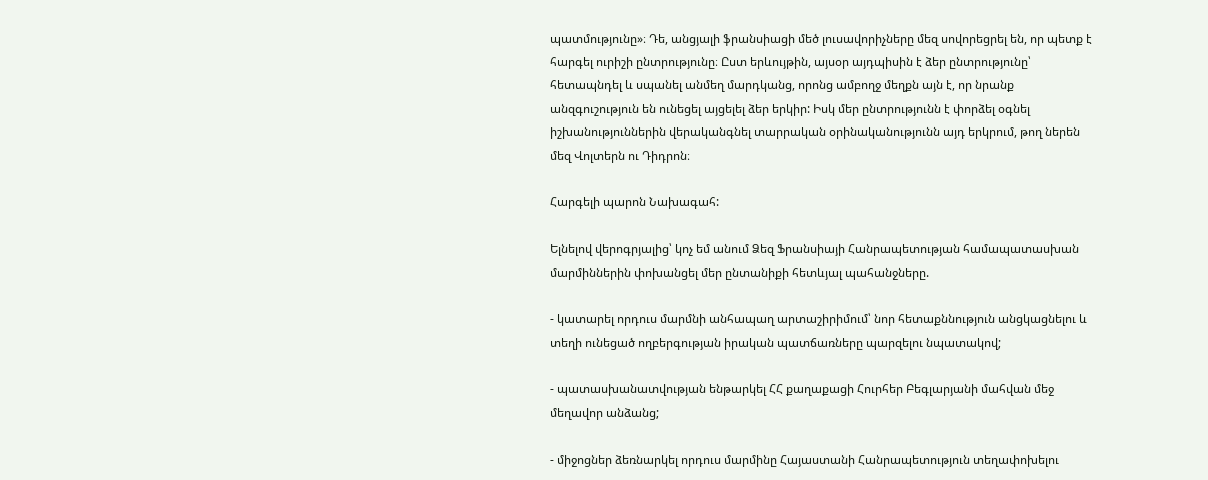պատմությունը»։ Դե, անցյալի ֆրանսիացի մեծ լուսավորիչները մեզ սովորեցրել են, որ պետք է հարգել ուրիշի ընտրությունը։ Ըստ երևույթին, այսօր այդպիսին է ձեր ընտրությունը՝ հետապնդել և սպանել անմեղ մարդկանց, որոնց ամբողջ մեղքն այն է, որ նրանք անզգուշություն են ունեցել այցելել ձեր երկիր: Իսկ մեր ընտրությունն է փորձել օգնել իշխանություններին վերականգնել տարրական օրինականությունն այդ երկրում, թող ներեն մեզ Վոլտերն ու Դիդրոն։

Հարգելի պարոն Նախագահ:

Ելնելով վերոգրյալից՝ կոչ եմ անում Ձեզ Ֆրանսիայի Հանրապետության համապատասխան մարմիններին փոխանցել մեր ընտանիքի հետևյալ պահանջները.

- կատարել որդուս մարմնի անհապաղ արտաշիրիմում՝ նոր հետաքննություն անցկացնելու և տեղի ունեցած ողբերգության իրական պատճառները պարզելու նպատակով;

- պատասխանատվության ենթարկել ՀՀ քաղաքացի Հուրհեր Բեգլարյանի մահվան մեջ մեղավոր անձանց;

- միջոցներ ձեռնարկել որդուս մարմինը Հայաստանի Հանրապետություն տեղափոխելու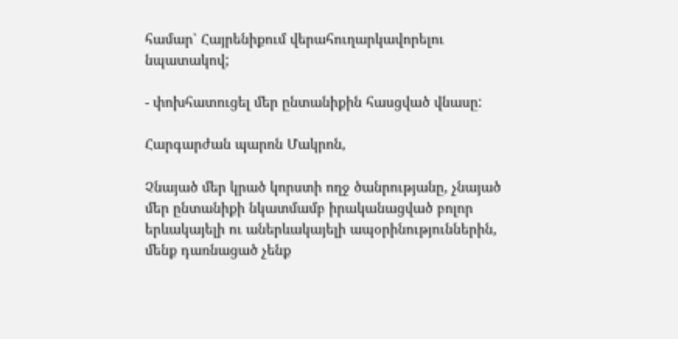համար՝ Հայրենիքում վերահուղարկավորելու նպատակով;

- փոխհատուցել մեր ընտանիքին հասցված վնասը:

Հարգարժան պարոն Մակրոն,

Չնայած մեր կրած կորստի ողջ ծանրությանը, չնայած մեր ընտանիքի նկատմամբ իրականացված բոլոր երևակայելի ու աներևակայելի ապօրինություններին, մենք դառնացած չենք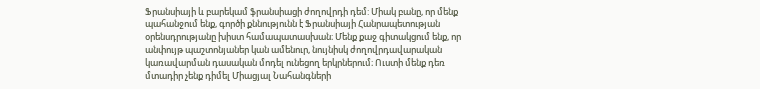Ֆրանսիայի և բարեկամ ֆրանսիացի ժողովրդի դեմ: Միակ բանը, որ մենք պահանջում ենք, գործի քննությունն է Ֆրանսիայի Հանրապետության օրենսդրությանը խիստ համապատասխան։ Մենք քաջ գիտակցում ենք, որ անփույթ պաշտոնյաներ կան ամենուր, նույնիսկ ժողովրդավարական կառավարման դասական մոդել ունեցող երկրներում։ Ուստի մենք դեռ մտադիր չենք դիմել Միացյալ Նահանգների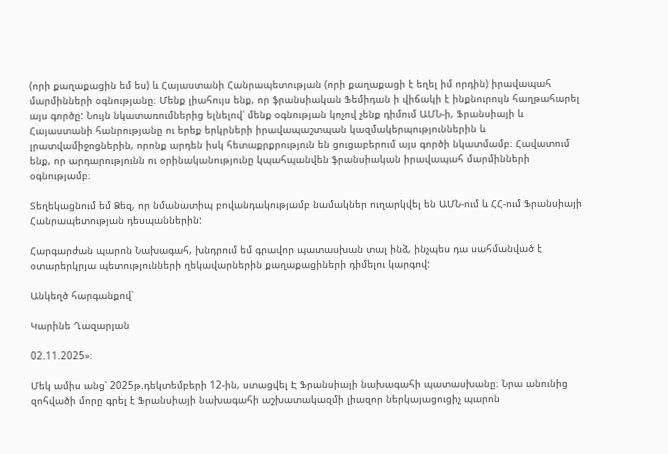(որի քաղաքացին եմ ես) և Հայաստանի Հանրապետության (որի քաղաքացի է եղել իմ որդին) իրավապահ մարմինների օգնությանը։ Մենք լիահույս ենք, որ ֆրանսիական Ֆեմիդան ի վիճակի է ինքնուրույն հաղթահարել այս գործը: Նույն նկատառումներից ելնելով՝ մենք օգնության կոչով չենք դիմում ԱՄՆ-ի, Ֆրանսիայի և Հայաստանի հանրությանը ու երեք երկրների իրավապաշտպան կազմակերպություններին և լրատվամիջոցներին, որոնք արդեն իսկ հետաքրքրություն են ցուցաբերում այս գործի նկատմամբ։ Հավատում ենք, որ արդարությունն ու օրինականությունը կպահպանվեն ֆրանսիական իրավապահ մարմինների օգնությամբ։

Տեղեկացնում եմ Ձեզ, որ նմանատիպ բովանդակությամբ նամակներ ուղարկվել են ԱՄՆ-ում և ՀՀ-ում Ֆրանսիայի Հանրապետության դեսպաններին:

Հարգարժան պարոն Նախագահ, խնդրում եմ գրավոր պատասխան տալ ինձ, ինչպես դա սահմանված է օտարերկրյա պետությունների ղեկավարներին քաղաքացիների դիմելու կարգով:

Անկեղծ հարգանքով՝

Կարինե Ղազարյան

02.11.2025»։

Մեկ ամիս անց՝ 2025թ.դեկտեմբերի 12-ին, ստացվել Է Ֆրանսիայի նախագահի պատասխանը։ Նրա անունից զոհվածի մորը գրել է Ֆրանսիայի նախագահի աշխատակազմի լիազոր ներկայացուցիչ պարոն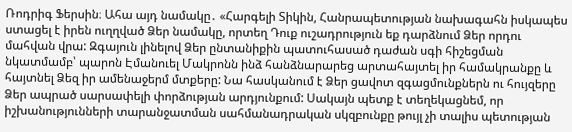Ռոդրիգ Ֆերսին։ Ահա այդ նամակը․ «Հարգելի Տիկին, Հանրապետության նախագահն իսկապես ստացել է իրեն ուղղված Ձեր նամակը, որտեղ Դուք ուշադրություն եք դարձնում Ձեր որդու մահվան վրա: Զգայուն լինելով Ձեր ընտանիքին պատուհասած դաժան սգի հիշեցման նկատմամբ՝ պարոն Էմանուել Մակրոնն ինձ հանձնարարեց արտահայտել իր համակրանքը և հայտնել Ձեզ իր ամենաջերմ մտքերը: Նա հասկանում է Ձեր ցավոտ զգացմունքներն ու հույզերը Ձեր ապրած սարսափելի փորձության արդյունքում: Սակայն պետք է տեղեկացնեմ, որ իշխանությունների տարանջատման սահմանադրական սկզբունքը թույլ չի տալիս պետության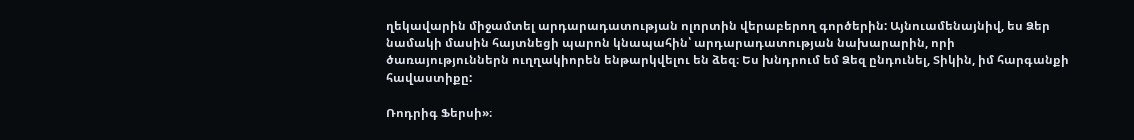ղեկավարին միջամտել արդարադատության ոլորտին վերաբերող գործերին: Այնուամենայնիվ, ես Ձեր նամակի մասին հայտնեցի պարոն կնապահին՝ արդարադատության նախարարին, որի ծառայություններն ուղղակիորեն ենթարկվելու են ձեզ։ Ես խնդրում եմ Ձեզ ընդունել, Տիկին, իմ հարգանքի հավաստիքը:

Ռոդրիգ Ֆերսի»։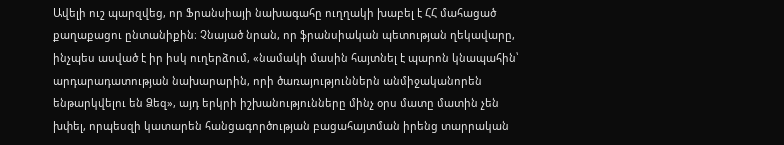Ավելի ուշ պարզվեց, որ Ֆրանսիայի նախագահը ուղղակի խաբել է ՀՀ մահացած քաղաքացու ընտանիքին։ Չնայած նրան, որ ֆրանսիական պետության ղեկավարը, ինչպես ասված է իր իսկ ուղերձում, «նամակի մասին հայտնել է պարոն կնապահին՝ արդարադատության նախարարին, որի ծառայություններն անմիջականորեն ենթարկվելու են Ձեզ», այդ երկրի իշխանությունները մինչ օրս մատը մատին չեն խփել, որպեսզի կատարեն հանցագործության բացահայտման իրենց տարրական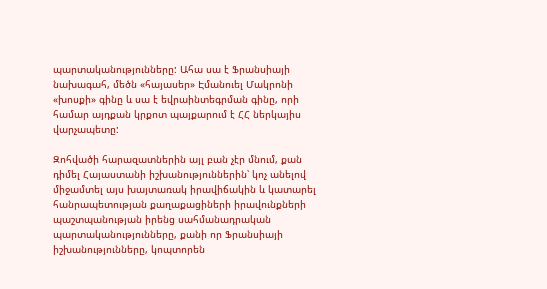պարտականությունները: Ահա սա է Ֆրանսիայի նախագահ, մեծն «հայասեր» Էմանուել Մակրոնի «խոսքի» գինը և սա է եվրաինտեգրման գինը, որի համար այդքան կրքոտ պայքարում է ՀՀ ներկայիս վարչապետը:

Զոհվածի հարազատներին այլ բան չէր մնում, քան դիմել Հայաստանի իշխանություններին՝ կոչ անելով միջամտել այս խայտառակ իրավիճակին և կատարել հանրապետության քաղաքացիների իրավունքների պաշտպանության իրենց սահմանադրական պարտականությունները, քանի որ Ֆրանսիայի իշխանությունները, կոպտորեն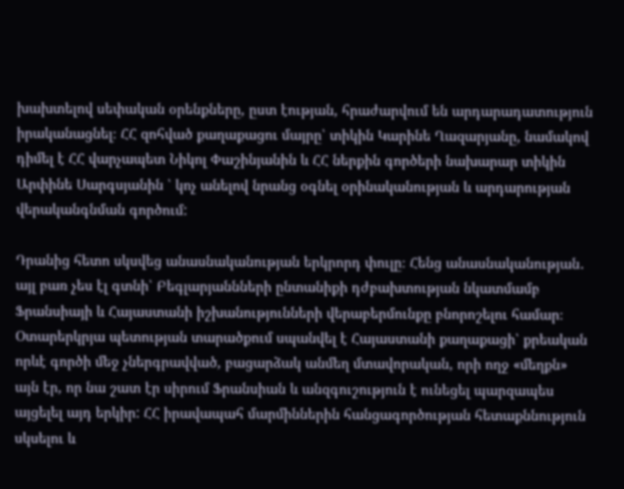խախտելով սեփական օրենքները, ըստ էության, հրաժարվում են արդարադատություն իրականացնել։ ՀՀ զոհված քաղաքացու մայրը՝ տիկին Կարինե Ղազարյանը, նամակով դիմել է ՀՀ վարչապետ Նիկոլ Փաշինյանին և ՀՀ ներքին գործերի նախարար տիկին Արփինե Սարգսյանին ՝ կոչ անելով նրանց օգնել օրինականության և արդարության վերականգնման գործում:

Դրանից հետո սկսվեց անասնականության երկրորդ փուլը։ Հենց անասնականության․ այլ բառ չես էլ գտնի՝ Բեգլարյաննների ընտանիքի դժբախտության նկատմամբ Ֆրանսիայի և Հայաստանի իշխանությունների վերաբերմունքը բնորոշելու համար։ Օտարերկրյա պետության տարածքում սպանվել է Հայաստանի քաղաքացի՝ քրեական որևէ գործի մեջ չներգրավված, բացարձակ անմեղ մտավորական, որի ողջ «մեղքն» այն էր, որ նա շատ էր սիրում Ֆրանսիան և անզգուշություն է ունեցել պարզապես այցելել այդ երկիր: ՀՀ իրավապահ մարմիններին հանցագործության հետաքննություն սկսելու և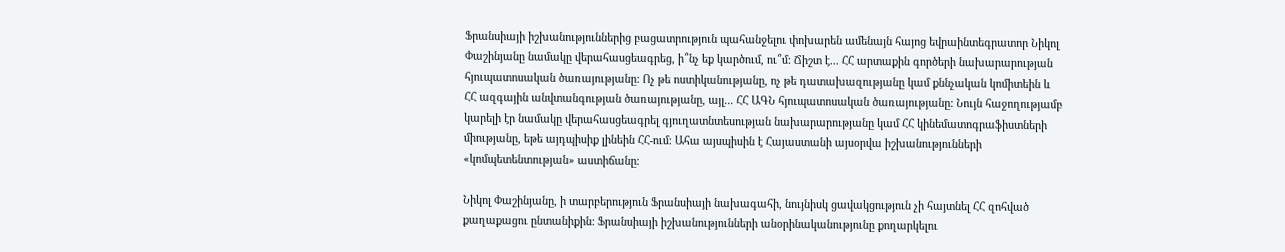Ֆրանսիայի իշխանություններից բացատրություն պահանջելու փոխարեն ամենայն հայոց եվրաինտեգրատոր Նիկոլ Փաշինյանը նամակը վերահասցեագրեց, ի՞նչ եք կարծում, ու՞մ: Ճիշտ է... ՀՀ արտաքին գործերի նախարարության հյուպատոսական ծառայությանը: Ոչ թե ոստիկանությանը, ոչ թե դատախազությանը կամ քննչական կոմիտեին և ՀՀ ազգային անվտանգության ծառայությանը, այլ... ՀՀ ԱԳՆ հյուպատոսական ծառայությանը: Նույն հաջողությամբ կարելի էր նամակը վերահասցեագրել գյուղատնտեսության նախարարությանը կամ ՀՀ կինեմատոգրաֆիստների միությանը, եթե այդպիսիք լինեին ՀՀ-ում։ Ահա այսպիսին է Հայաստանի այսօրվա իշխանությունների «կոմպետենտության» աստիճանը։

Նիկոլ Փաշինյանը, ի տարբերություն Ֆրանսիայի նախագահի, նույնիսկ ցավակցություն չի հայտնել ՀՀ զոհված քաղաքացու ընտանիքին: Ֆրանսիայի իշխանությունների անօրինականությունը քողարկելու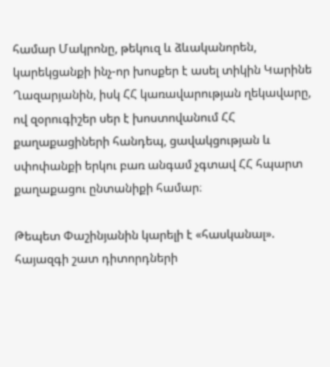համար Մակրոնը, թեկուզ և ձևականորեն, կարեկցանքի ինչ-որ խոսքեր է ասել տիկին Կարինե Ղազարյանին, իսկ ՀՀ կառավարության ղեկավարը, ով զօրուգիշեր սեր է խոստովանում ՀՀ քաղաքացիների հանդեպ, ցավակցության և սփոփանքի երկու բառ անգամ չգտավ ՀՀ հպարտ քաղաքացու ընտանիքի համար։

Թեպետ Փաշինյանին կարելի է «հասկանալ». հայազգի շատ դիտորդների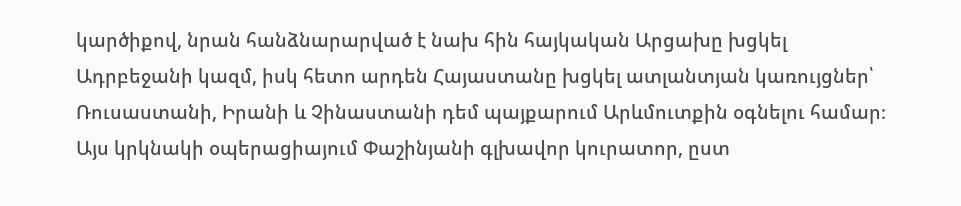կարծիքով, նրան հանձնարարված է նախ հին հայկական Արցախը խցկել Ադրբեջանի կազմ, իսկ հետո արդեն Հայաստանը խցկել ատլանտյան կառույցներ՝ Ռուսաստանի, Իրանի և Չինաստանի դեմ պայքարում Արևմուտքին օգնելու համար։ Այս կրկնակի օպերացիայում Փաշինյանի գլխավոր կուրատոր, ըստ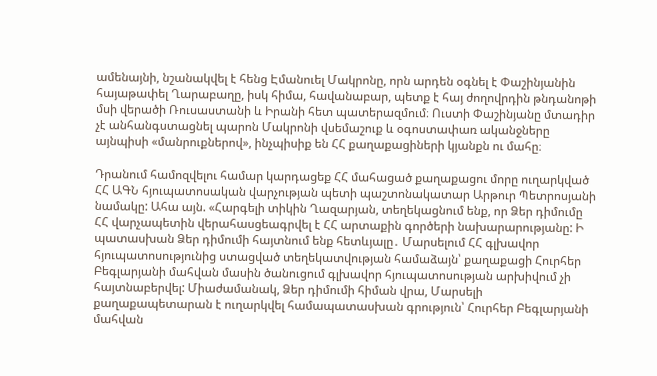ամենայնի, նշանակվել է հենց Էմանուել Մակրոնը, որն արդեն օգնել է Փաշինյանին հայաթափել Ղարաբաղը, իսկ հիմա, հավանաբար, պետք է հայ ժողովրդին թնդանոթի մսի վերածի Ռուսաստանի և Իրանի հետ պատերազմում։ Ուստի Փաշինյանը մտադիր չէ անհանգստացնել պարոն Մակրոնի վսեմաշուք և օգոստափառ ականջները այնպիսի «մանրուքներով», ինչպիսիք են ՀՀ քաղաքացիների կյանքն ու մահը։

Դրանում համոզվելու համար կարդացեք ՀՀ մահացած քաղաքացու մորը ուղարկված ՀՀ ԱԳՆ հյուպատոսական վարչության պետի պաշտոնակատար Արթուր Պետրոսյանի նամակը: Ահա այն. «Հարգելի տիկին Ղազարյան, տեղեկացնում ենք, որ Ձեր դիմումը ՀՀ վարչապետին վերահասցեագրվել է ՀՀ արտաքին գործերի նախարարությանը: Ի պատասխան Ձեր դիմումի հայտնում ենք հետևյալը․ Մարսելում ՀՀ գլխավոր հյուպատոսությունից ստացված տեղեկատվության համաձայն՝ քաղաքացի Հուրհեր Բեգլարյանի մահվան մասին ծանուցում գլխավոր հյուպատոսության արխիվում չի հայտնաբերվել: Միաժամանակ, Ձեր դիմումի հիման վրա, Մարսելի քաղաքապետարան է ուղարկվել համապատասխան գրություն՝ Հուրհեր Բեգլարյանի մահվան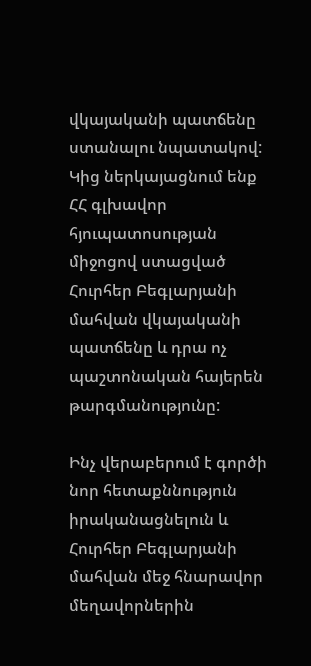վկայականի պատճենը ստանալու նպատակով: Կից ներկայացնում ենք ՀՀ գլխավոր հյուպատոսության միջոցով ստացված Հուրհեր Բեգլարյանի մահվան վկայականի պատճենը և դրա ոչ պաշտոնական հայերեն թարգմանությունը:

Ինչ վերաբերում է գործի նոր հետաքննություն իրականացնելուն և Հուրհեր Բեգլարյանի մահվան մեջ հնարավոր մեղավորներին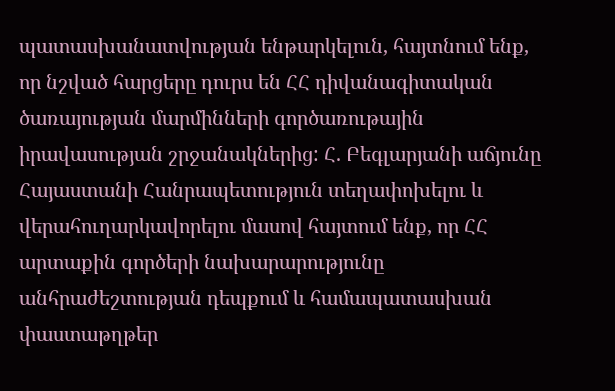պատասխանատվության ենթարկելուն, հայտնում ենք, որ նշված հարցերը դուրս են ՀՀ դիվանագիտական ծառայության մարմինների գործառութային իրավասության շրջանակներից: Հ. Բեգլարյանի աճյունը Հայաստանի Հանրապետություն տեղափոխելու և վերահուղարկավորելու մասով հայտում ենք, որ ՀՀ արտաքին գործերի նախարարությունը անհրաժեշտության դեպքում և համապատասխան փաստաթղթեր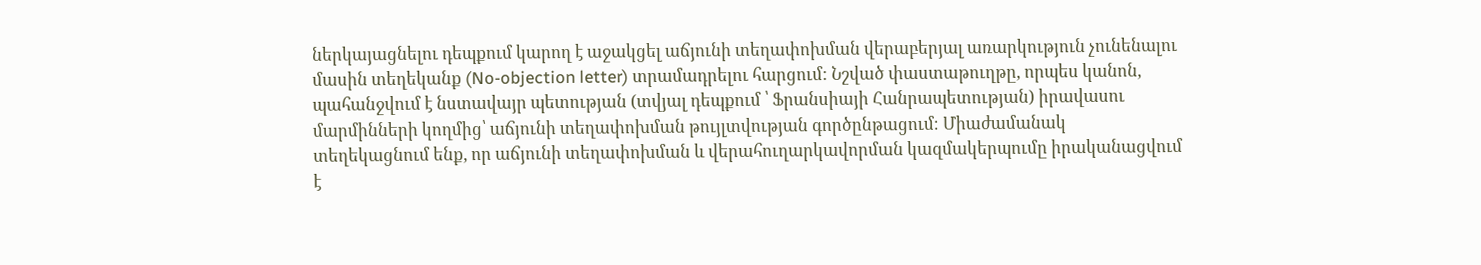ներկայացնելու դեպքում կարող է աջակցել աճյունի տեղափոխման վերաբերյալ առարկություն չունենալու մասին տեղեկանք (No-objection letter) տրամադրելու հարցում: Նշված փաստաթուղթը, որպես կանոն, պահանջվում է նստավայր պետության (տվյալ դեպքում ՝ Ֆրանսիայի Հանրապետության) իրավասու մարմինների կողմից՝ աճյունի տեղափոխման թույլտվության գործընթացում։ Միաժամանակ տեղեկացնում ենք, որ աճյունի տեղափոխման և վերահուղարկավորման կազմակերպումը իրականացվում է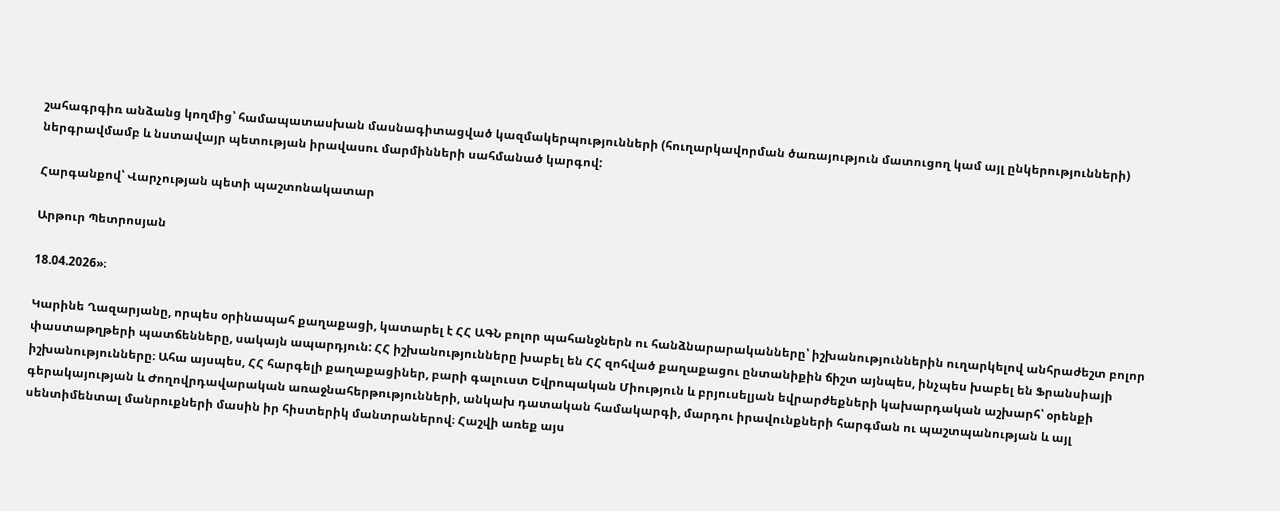շահագրգիռ անձանց կողմից՝ համապատասխան մասնագիտացված կազմակերպությունների (հուղարկավորման ծառայություն մատուցող կամ այլ ընկերությունների) ներգրավմամբ և նստավայր պետության իրավասու մարմինների սահմանած կարգով:

Հարգանքով՝ Վարչության պետի պաշտոնակատար

Արթուր Պետրոսյան

18.04.2026»։

Կարինե Ղազարյանը, որպես օրինապահ քաղաքացի, կատարել է ՀՀ ԱԳՆ բոլոր պահանջներն ու հանձնարարականները՝ իշխանություններին ուղարկելով անհրաժեշտ բոլոր փաստաթղթերի պատճենները, սակայն ապարդյուն: ՀՀ իշխանությունները խաբել են ՀՀ զոհված քաղաքացու ընտանիքին ճիշտ այնպես, ինչպես խաբել են Ֆրանսիայի իշխանությունները։ Ահա այսպես, ՀՀ հարգելի քաղաքացիներ, բարի գալուստ Եվրոպական Միություն և բրյուսելյան եվրարժեքների կախարդական աշխարհ՝ օրենքի գերակայության և Ժողովրդավարական առաջնահերթությունների, անկախ դատական համակարգի, մարդու իրավունքների հարգման ու պաշտպանության և այլ սենտիմենտալ մանրուքների մասին իր հիստերիկ մանտրաներով։ Հաշվի առեք այս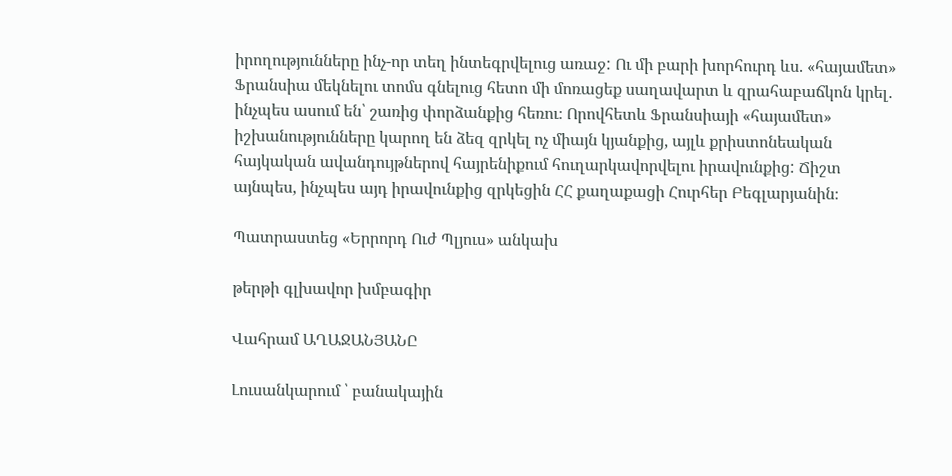իրողությունները ինչ-որ տեղ ինտեգրվելուց առաջ: Ու մի բարի խորհուրդ ևս. «հայամետ» Ֆրանսիա մեկնելու տոմս գնելուց հետո մի մոռացեք սաղավարտ և զրահաբաճկոն կրել․ ինչպես ասում են՝ շառից փորձանքից հեռու։ Որովհետև Ֆրանսիայի «հայամետ» իշխանությունները կարող են ձեզ զրկել ոչ միայն կյանքից, այլև քրիստոնեական հայկական ավանդույթներով հայրենիքում հուղարկավորվելու իրավունքից: Ճիշտ այնպես, ինչպես այդ իրավունքից զրկեցին ՀՀ քաղաքացի Հուրհեր Բեգլարյանին։

Պատրաստեց «Երրորդ Ուժ Պլյուս» անկախ

թերթի գլխավոր խմբագիր

Վահրամ ԱՂԱՋԱՆՅԱՆԸ

Լուսանկարում ՝ բանակային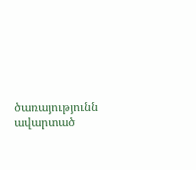ծառայությունն ավարտած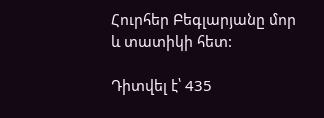Հուրհեր Բեգլարյանը մոր և տատիկի հետ:

Դիտվել է՝ 435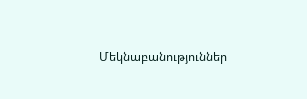Մեկնաբանություններ